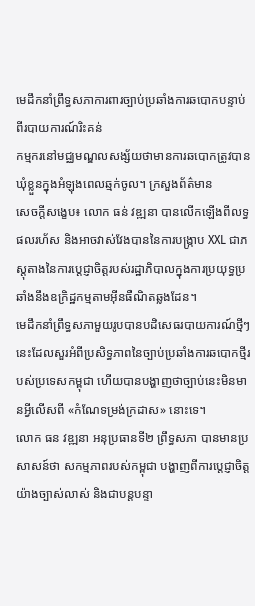មេដឹកនាំព្រឹទ្ធសភាការពារច្បាប់ប្រឆាំងការឆបោកបន្ទាប់ពីរបាយការណ៍រិះគន់
កម្មករនៅមជ្ឈមណ្ឌលសង្ស័យថាមានការឆបោកត្រូវបានឃុំខ្លួនក្នុងអំឡុងពេលឆ្មក់ចូល។ ក្រសួងព័ត៌មាន
សេចក្តីសង្ខេប៖ លោក ធន់ វឌ្ឍនា បានលើកឡើងពីលទ្ធផលរហ័ស និងអាចវាស់វែងបាននៃការបង្ក្រាប XXL ជាភស្តុតាងនៃការប្តេជ្ញាចិត្តរបស់រដ្ឋាភិបាលក្នុងការប្រយុទ្ធប្រឆាំងនឹងឧក្រិដ្ឋកម្មតាមអ៊ីនធឺណិតឆ្លងដែន។
មេដឹកនាំព្រឹទ្ធសភាមួយរូបបានបដិសេធរបាយការណ៍ថ្មីៗនេះដែលសួរអំពីប្រសិទ្ធភាពនៃច្បាប់ប្រឆាំងការឆបោកថ្មីរបស់ប្រទេសកម្ពុជា ហើយបានបង្ហាញថាច្បាប់នេះមិនមានអ្វីលើសពី «កំណែទម្រង់ក្រដាស» នោះទេ។
លោក ធន វឌ្ឍនា អនុប្រធានទី២ ព្រឹទ្ធសភា បានមានប្រសាសន៍ថា សកម្មភាពរបស់កម្ពុជា បង្ហាញពីការប្តេជ្ញាចិត្តយ៉ាងច្បាស់លាស់ និងជាបន្តបន្ទា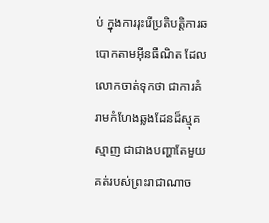ប់ ក្នុងការរុះរើប្រតិបត្តិការឆបោកតាមអ៊ីនធឺណិត ដែលលោកចាត់ទុកថា ជាការគំរាមកំហែងឆ្លងដែនដ៏ស្មុគស្មាញ ជាជាងបញ្ហាតែមួយគត់របស់ព្រះរាជាណាច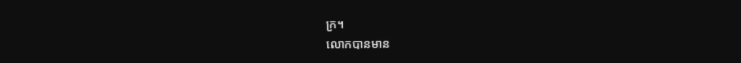ក្រ។
លោកបានមាន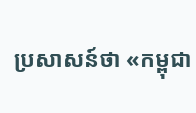ប្រសាសន៍ថា «កម្ពុជា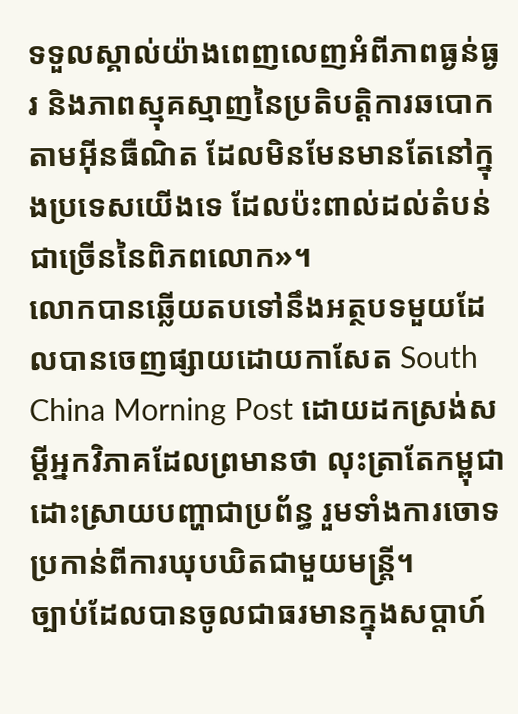ទទួលស្គាល់យ៉ាងពេញលេញអំពីភាពធ្ងន់ធ្ងរ និងភាពស្មុគស្មាញនៃប្រតិបត្តិការឆបោកតាមអ៊ីនធឺណិត ដែលមិនមែនមានតែនៅក្នុងប្រទេសយើងទេ ដែលប៉ះពាល់ដល់តំបន់ជាច្រើននៃពិភពលោក»។
លោកបានឆ្លើយតបទៅនឹងអត្ថបទមួយដែលបានចេញផ្សាយដោយកាសែត South China Morning Post ដោយដកស្រង់សម្ដីអ្នកវិភាគដែលព្រមានថា លុះត្រាតែកម្ពុជាដោះស្រាយបញ្ហាជាប្រព័ន្ធ រួមទាំងការចោទប្រកាន់ពីការឃុបឃិតជាមួយមន្ត្រី។
ច្បាប់ដែលបានចូលជាធរមានក្នុងសប្តាហ៍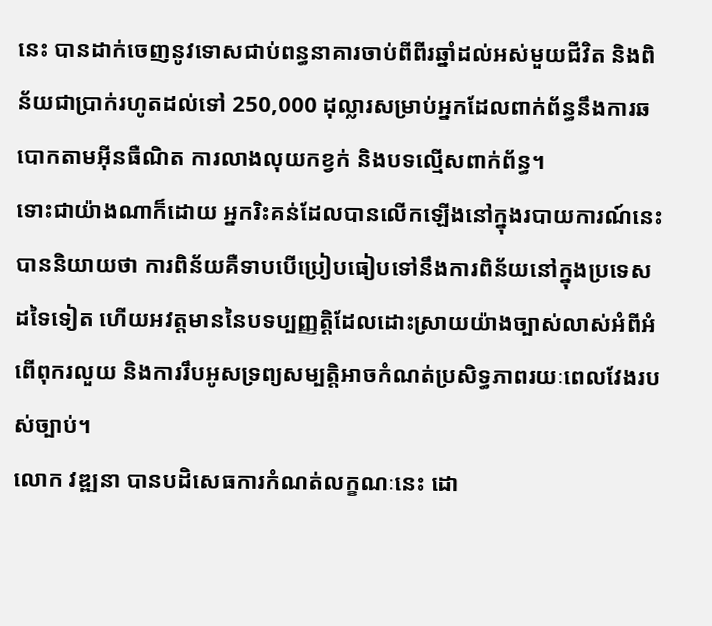នេះ បានដាក់ចេញនូវទោសជាប់ពន្ធនាគារចាប់ពីពីរឆ្នាំដល់អស់មួយជីវិត និងពិន័យជាប្រាក់រហូតដល់ទៅ 250,000 ដុល្លារសម្រាប់អ្នកដែលពាក់ព័ន្ធនឹងការឆបោកតាមអ៊ីនធឺណិត ការលាងលុយកខ្វក់ និងបទល្មើសពាក់ព័ន្ធ។
ទោះជាយ៉ាងណាក៏ដោយ អ្នករិះគន់ដែលបានលើកឡើងនៅក្នុងរបាយការណ៍នេះ បាននិយាយថា ការពិន័យគឺទាបបើប្រៀបធៀបទៅនឹងការពិន័យនៅក្នុងប្រទេសដទៃទៀត ហើយអវត្តមាននៃបទប្បញ្ញត្តិដែលដោះស្រាយយ៉ាងច្បាស់លាស់អំពីអំពើពុករលួយ និងការរឹបអូសទ្រព្យសម្បត្តិអាចកំណត់ប្រសិទ្ធភាពរយៈពេលវែងរបស់ច្បាប់។
លោក វឌ្ឍនា បានបដិសេធការកំណត់លក្ខណៈនេះ ដោ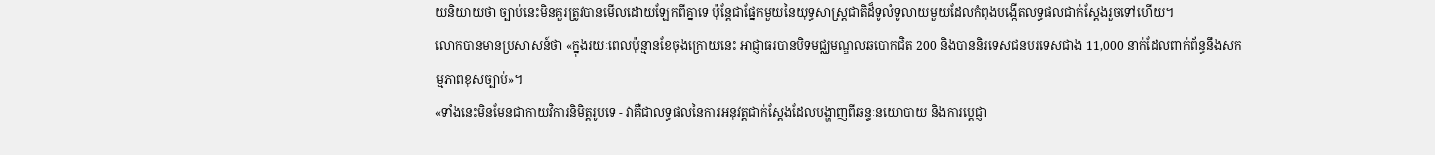យនិយាយថា ច្បាប់នេះមិនគួរត្រូវបានមើលដោយឡែកពីគ្នាទេ ប៉ុន្តែជាផ្នែកមួយនៃយុទ្ធសាស្ត្រជាតិដ៏ទូលំទូលាយមួយដែលកំពុងបង្កើតលទ្ធផលជាក់ស្តែងរួចទៅហើយ។
លោកបានមានប្រសាសន៍ថា «ក្នុងរយៈពេលប៉ុន្មានខែចុងក្រោយនេះ អាជ្ញាធរបានបិទមជ្ឈមណ្ឌលឆបោកជិត 200 និងបាននិរទេសជនបរទេសជាង 11,000 នាក់ដែលពាក់ព័ន្ធនឹងសកម្មភាពខុសច្បាប់»។
«ទាំងនេះមិនមែនជាកាយវិការនិមិត្តរូបទេ - វាគឺជាលទ្ធផលនៃការអនុវត្តជាក់ស្តែងដែលបង្ហាញពីឆន្ទៈនយោបាយ និងការប្តេជ្ញា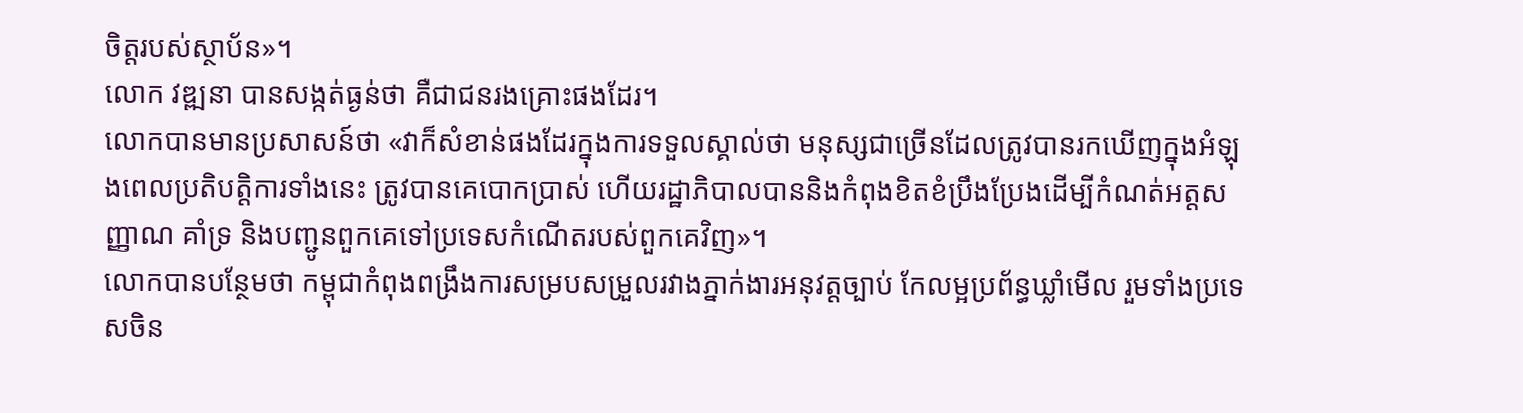ចិត្តរបស់ស្ថាប័ន»។
លោក វឌ្ឍនា បានសង្កត់ធ្ងន់ថា គឺជាជនរងគ្រោះផងដែរ។
លោកបានមានប្រសាសន៍ថា «វាក៏សំខាន់ផងដែរក្នុងការទទួលស្គាល់ថា មនុស្សជាច្រើនដែលត្រូវបានរកឃើញក្នុងអំឡុងពេលប្រតិបត្តិការទាំងនេះ ត្រូវបានគេបោកប្រាស់ ហើយរដ្ឋាភិបាលបាននិងកំពុងខិតខំប្រឹងប្រែងដើម្បីកំណត់អត្តសញ្ញាណ គាំទ្រ និងបញ្ជូនពួកគេទៅប្រទេសកំណើតរបស់ពួកគេវិញ»។
លោកបានបន្ថែមថា កម្ពុជាកំពុងពង្រឹងការសម្របសម្រួលរវាងភ្នាក់ងារអនុវត្តច្បាប់ កែលម្អប្រព័ន្ធឃ្លាំមើល រួមទាំងប្រទេសចិន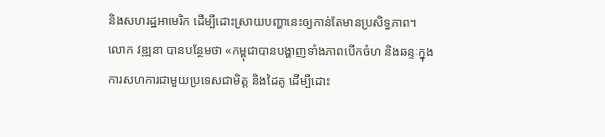និងសហរដ្ឋអាមេរិក ដើម្បីដោះស្រាយបញ្ហានេះឲ្យកាន់តែមានប្រសិទ្ធភាព។
លោក វឌ្ឍនា បានបន្ថែមថា «កម្ពុជាបានបង្ហាញទាំងភាពបើកចំហ និងឆន្ទៈក្នុងការសហការជាមួយប្រទេសជាមិត្ត និងដៃគូ ដើម្បីដោះ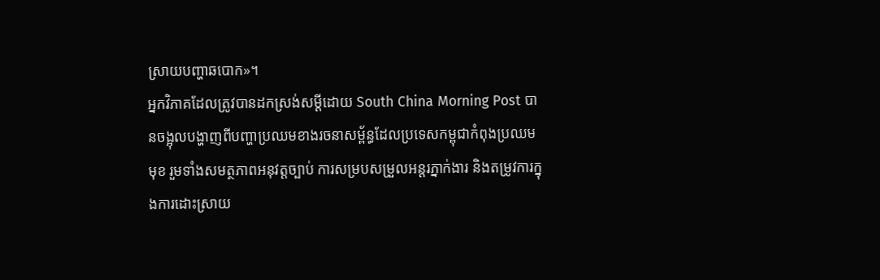ស្រាយបញ្ហាឆបោក»។
អ្នកវិភាគដែលត្រូវបានដកស្រង់សម្តីដោយ South China Morning Post បានចង្អុលបង្ហាញពីបញ្ហាប្រឈមខាងរចនាសម្ព័ន្ធដែលប្រទេសកម្ពុជាកំពុងប្រឈមមុខ រួមទាំងសមត្ថភាពអនុវត្តច្បាប់ ការសម្របសម្រួលអន្តរភ្នាក់ងារ និងតម្រូវការក្នុងការដោះស្រាយ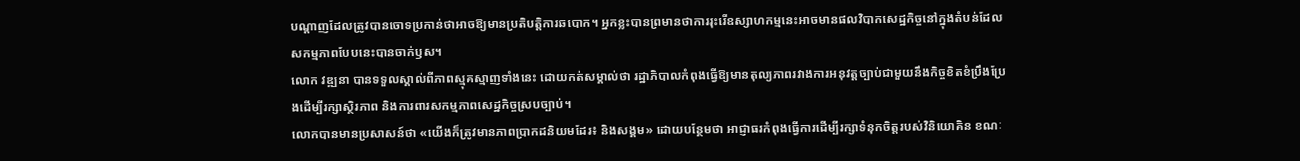បណ្តាញដែលត្រូវបានចោទប្រកាន់ថាអាចឱ្យមានប្រតិបត្តិការឆបោក។ អ្នកខ្លះបានព្រមានថាការរុះរើឧស្សាហកម្មនេះអាចមានផលវិបាកសេដ្ឋកិច្ចនៅក្នុងតំបន់ដែលសកម្មភាពបែបនេះបានចាក់ឫស។
លោក វឌ្ឍនា បានទទួលស្គាល់ពីភាពស្មុគស្មាញទាំងនេះ ដោយកត់សម្គាល់ថា រដ្ឋាភិបាលកំពុងធ្វើឱ្យមានតុល្យភាពរវាងការអនុវត្តច្បាប់ជាមួយនឹងកិច្ចខិតខំប្រឹងប្រែងដើម្បីរក្សាស្ថិរភាព និងការពារសកម្មភាពសេដ្ឋកិច្ចស្របច្បាប់។
លោកបានមានប្រសាសន៍ថា «យើងក៏ត្រូវមានភាពប្រាកដនិយមដែរ៖ និងសង្គម» ដោយបន្ថែមថា អាជ្ញាធរកំពុងធ្វើការដើម្បីរក្សាទំនុកចិត្តរបស់វិនិយោគិន ខណៈ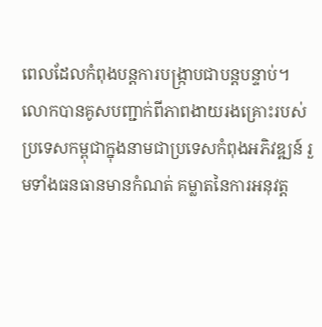ពេលដែលកំពុងបន្តការបង្ក្រាបជាបន្តបន្ទាប់។
លោកបានគូសបញ្ជាក់ពីភាពងាយរងគ្រោះរបស់ប្រទេសកម្ពុជាក្នុងនាមជាប្រទេសកំពុងអភិវឌ្ឍន៍ រួមទាំងធនធានមានកំណត់ គម្លាតនៃការអនុវត្ត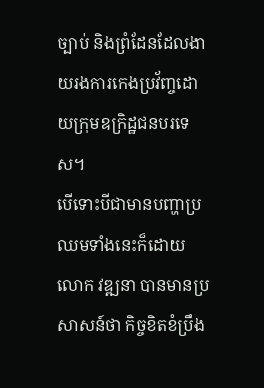ច្បាប់ និងព្រំដែនដែលងាយរងការកេងប្រវ័ញ្ចដោយក្រុមឧក្រិដ្ឋជនបរទេស។
បើទោះបីជាមានបញ្ហាប្រឈមទាំងនេះក៏ដោយ លោក វឌ្ឍនា បានមានប្រសាសន៍ថា កិច្ចខិតខំប្រឹង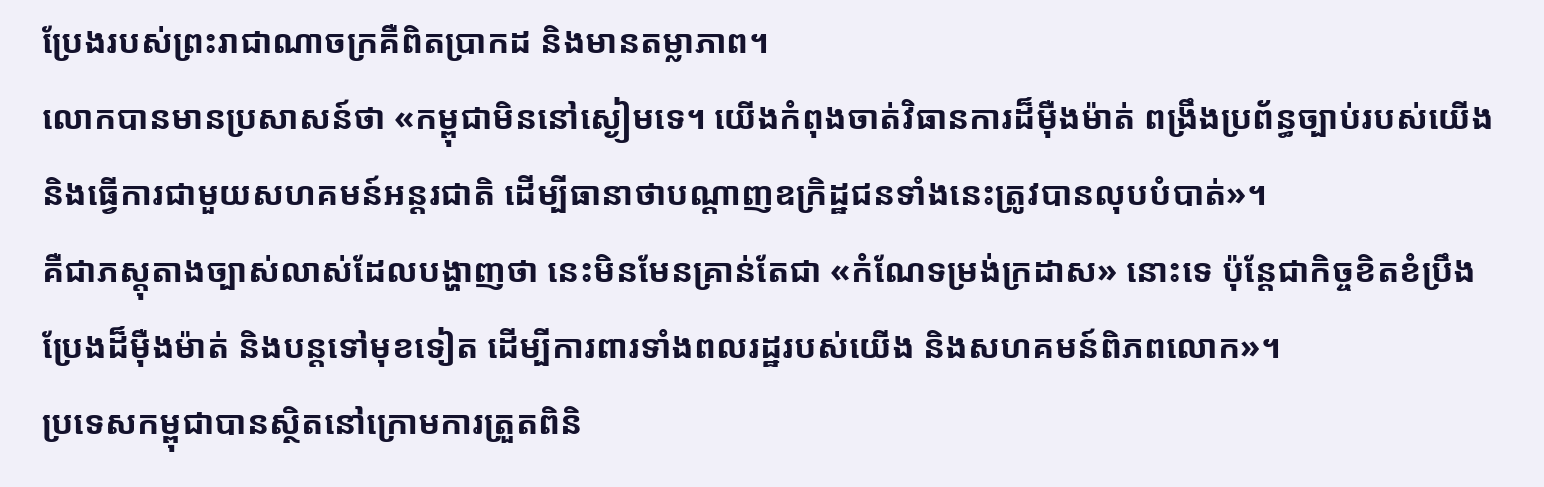ប្រែងរបស់ព្រះរាជាណាចក្រគឺពិតប្រាកដ និងមានតម្លាភាព។
លោកបានមានប្រសាសន៍ថា «កម្ពុជាមិននៅស្ងៀមទេ។ យើងកំពុងចាត់វិធានការដ៏ម៉ឺងម៉ាត់ ពង្រឹងប្រព័ន្ធច្បាប់របស់យើង និងធ្វើការជាមួយសហគមន៍អន្តរជាតិ ដើម្បីធានាថាបណ្តាញឧក្រិដ្ឋជនទាំងនេះត្រូវបានលុបបំបាត់»។
គឺជាភស្តុតាងច្បាស់លាស់ដែលបង្ហាញថា នេះមិនមែនគ្រាន់តែជា «កំណែទម្រង់ក្រដាស» នោះទេ ប៉ុន្តែជាកិច្ចខិតខំប្រឹងប្រែងដ៏ម៉ឺងម៉ាត់ និងបន្តទៅមុខទៀត ដើម្បីការពារទាំងពលរដ្ឋរបស់យើង និងសហគមន៍ពិភពលោក»។
ប្រទេសកម្ពុជាបានស្ថិតនៅក្រោមការត្រួតពិនិ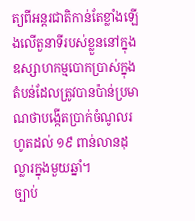ត្យពីអន្តរជាតិកាន់តែខ្លាំងឡើងលើតួនាទីរបស់ខ្លួននៅក្នុងឧស្សាហកម្មបោកប្រាស់ក្នុងតំបន់ដែលត្រូវបានប៉ាន់ប្រមាណថាបង្កើតប្រាក់ចំណូលរហូតដល់ ១៩ ពាន់លានដុល្លារក្នុងមួយឆ្នាំ។
ច្បាប់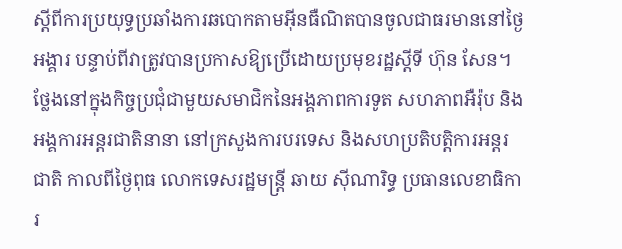ស្តីពីការប្រយុទ្ធប្រឆាំងការឆបោកតាមអ៊ីនធឺណិតបានចូលជាធរមាននៅថ្ងៃអង្គារ បន្ទាប់ពីវាត្រូវបានប្រកាសឱ្យប្រើដោយប្រមុខរដ្ឋស្តីទី ហ៊ុន សែន។
ថ្លែងនៅក្នុងកិច្ចប្រជុំជាមួយសមាជិកនៃអង្គភាពការទូត សហភាពអឺរ៉ុប និងអង្គការអន្តរជាតិនានា នៅក្រសួងការបរទេស និងសហប្រតិបត្តិការអន្តរជាតិ កាលពីថ្ងៃពុធ លោកទេសរដ្ឋមន្ត្រី ឆាយ ស៊ីណារិទ្ធ ប្រធានលេខាធិការ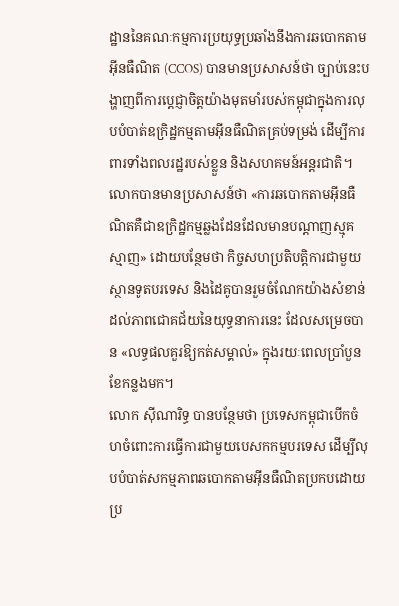ដ្ឋាននៃគណៈកម្មការប្រយុទ្ធប្រឆាំងនឹងការឆបោកតាមអ៊ីនធឺណិត (CCOS) បានមានប្រសាសន៍ថា ច្បាប់នេះបង្ហាញពីការប្តេជ្ញាចិត្តយ៉ាងមុតមាំរបស់កម្ពុជាក្នុងការលុបបំបាត់ឧក្រិដ្ឋកម្មតាមអ៊ីនធឺណិតគ្រប់ទម្រង់ ដើម្បីការពារទាំងពលរដ្ឋរបស់ខ្លួន និងសហគមន៍អន្តរជាតិ។
លោកបានមានប្រសាសន៍ថា «ការឆបោកតាមអ៊ីនធឺណិតគឺជាឧក្រិដ្ឋកម្មឆ្លងដែនដែលមានបណ្តាញស្មុគស្មាញ» ដោយបន្ថែមថា កិច្ចសហប្រតិបត្តិការជាមួយស្ថានទូតបរទេស និងដៃគូបានរួមចំណែកយ៉ាងសំខាន់ដល់ភាពជោគជ័យនៃយុទ្ធនាការនេះ ដែលសម្រេចបាន «លទ្ធផលគួរឱ្យកត់សម្គាល់» ក្នុងរយៈពេលប្រាំបួនខែកន្លងមក។
លោក ស៊ីណារិទ្ធ បានបន្ថែមថា ប្រទេសកម្ពុជាបើកចំហចំពោះការធ្វើការជាមួយបេសកកម្មបរទេស ដើម្បីលុបបំបាត់សកម្មភាពឆបោកតាមអ៊ីនធឺណិតប្រកបដោយប្រ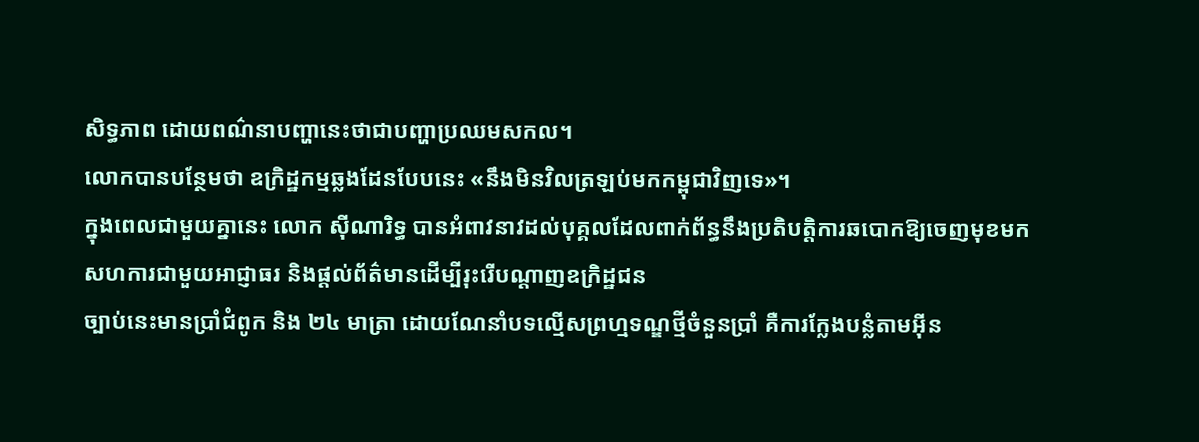សិទ្ធភាព ដោយពណ៌នាបញ្ហានេះថាជាបញ្ហាប្រឈមសកល។
លោកបានបន្ថែមថា ឧក្រិដ្ឋកម្មឆ្លងដែនបែបនេះ «នឹងមិនវិលត្រឡប់មកកម្ពុជាវិញទេ»។
ក្នុងពេលជាមួយគ្នានេះ លោក ស៊ីណារិទ្ធ បានអំពាវនាវដល់បុគ្គលដែលពាក់ព័ន្ធនឹងប្រតិបត្តិការឆបោកឱ្យចេញមុខមក សហការជាមួយអាជ្ញាធរ និងផ្តល់ព័ត៌មានដើម្បីរុះរើបណ្តាញឧក្រិដ្ឋជន
ច្បាប់នេះមានប្រាំជំពូក និង ២៤ មាត្រា ដោយណែនាំបទល្មើសព្រហ្មទណ្ឌថ្មីចំនួនប្រាំ គឺការក្លែងបន្លំតាមអ៊ីន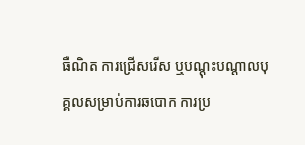ធឺណិត ការជ្រើសរើស ឬបណ្តុះបណ្តាលបុគ្គលសម្រាប់ការឆបោក ការប្រ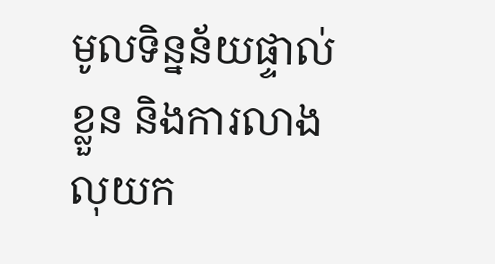មូលទិន្នន័យផ្ទាល់ខ្លួន និងការលាងលុយក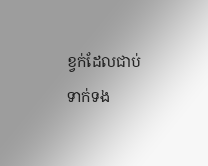ខ្វក់ដែលជាប់ទាក់ទង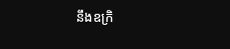នឹងឧក្រិ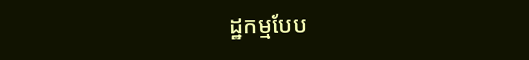ដ្ឋកម្មបែប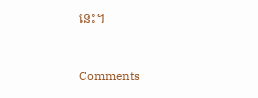នេះ។


Comments